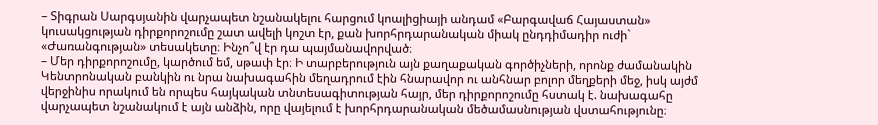– Տիգրան Սարգսյանին վարչապետ նշանակելու հարցում կոալիցիայի անդամ «Բարգավաճ Հայաստան» կուսակցության դիրքորոշումը շատ ավելի կոշտ էր, քան խորհրդարանական միակ ընդդիմադիր ուժի` «Ժառանգության» տեսակետը։ Ինչո՞վ էր դա պայմանավորված։
– Մեր դիրքորոշումը, կարծում եմ, սթափ էր։ Ի տարբերություն այն քաղաքական գործիչների, որոնք ժամանակին Կենտրոնական բանկին ու նրա նախագահին մեղադրում էին հնարավոր ու անհնար բոլոր մեղքերի մեջ, իսկ այժմ վերջինիս որակում են որպես հայկական տնտեսագիտության հայր, մեր դիրքորոշումը հստակ է. նախագահը վարչապետ նշանակում է այն անձին, որը վայելում է խորհրդարանական մեծամասնության վստահությունը։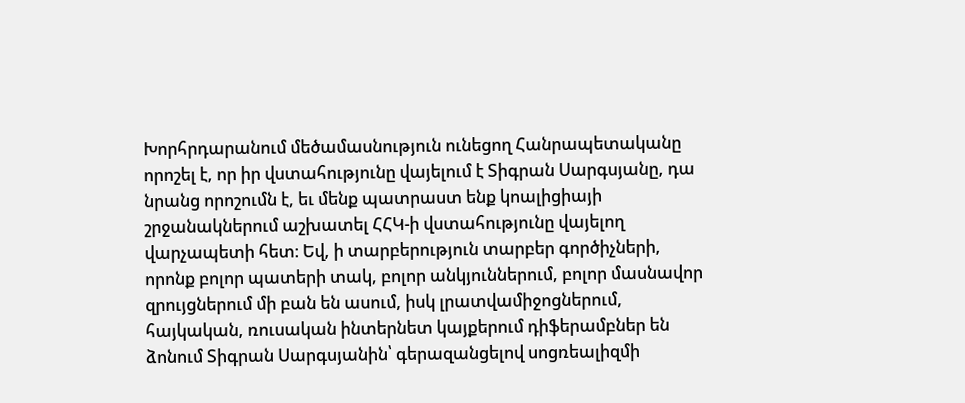Խորհրդարանում մեծամասնություն ունեցող Հանրապետականը որոշել է, որ իր վստահությունը վայելում է Տիգրան Սարգսյանը, դա նրանց որոշումն է, եւ մենք պատրաստ ենք կոալիցիայի շրջանակներում աշխատել ՀՀԿ-ի վստահությունը վայելող վարչապետի հետ։ Եվ, ի տարբերություն տարբեր գործիչների, որոնք բոլոր պատերի տակ, բոլոր անկյուններում, բոլոր մասնավոր զրույցներում մի բան են ասում, իսկ լրատվամիջոցներում, հայկական, ռուսական ինտերնետ կայքերում դիֆերամբներ են ձոնում Տիգրան Սարգսյանին՝ գերազանցելով սոցռեալիզմի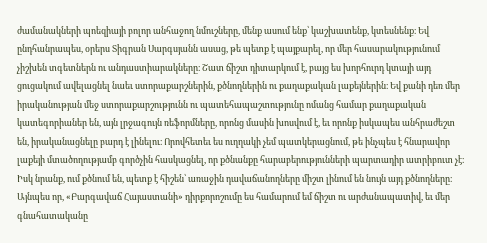ժամանակների պոեզիայի բոլոր անհաջող նմուշները, մենք ասում ենք՝ կաշխատենք, կտեսնենք։ Եվ ընդհանրապես, օրերս Տիգրան Սարգսյանն ասաց, թե պետք է պայքարել, որ մեր հասարակությունում չիշխեն տգետներն ու անդաստիարակները։ Շատ ճիշտ դիտարկում է, բայց ես խորհուրդ կտայի այդ ցուցակում ավելացնել նաեւ ստորաքարշներին, քծնողներին ու քաղաքական լաքեյներին։ Եվ քանի դեռ մեր իրականության մեջ ստորաքարշությունն ու պատեհապաշտությունը ոմանց համար քաղաքական կատեգորիաներ են, այն լրջագույն ռեֆորմները, որոնց մասին խոսվում է, եւ որոնք իսկապես անհրաժեշտ են, իրականացնելը բարդ է լինելու։ Որովհետեւ ես ուղղակի չեմ պատկերացնում, թե ինչպես է հնարավոր լաքեյի մտածողությամբ գործչին հասկացնել, որ քծնանքը հարաբերությունների պարտադիր ատրիբուտ չէ։ Իսկ նրանք, ում քծնում են, պետք է հիշեն՝ առաջին դավաճանողները միշտ լինում են նույն այդ քծնողները։ Այնպես որ, «Բարգավաճ Հայաստանի» դիրքորոշումը ես համարում եմ ճիշտ ու արժանապատիվ, եւ մեր գնահատականը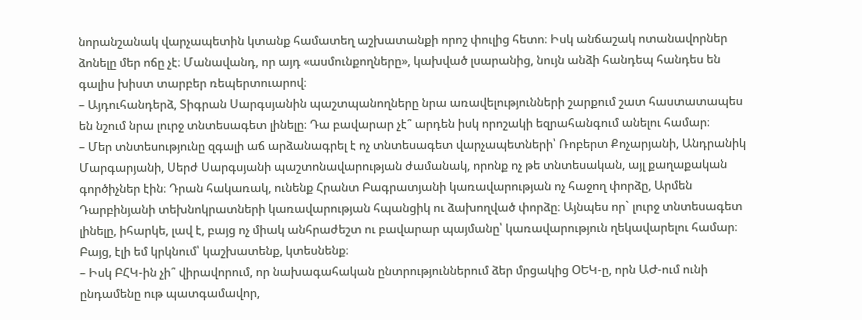նորանշանակ վարչապետին կտանք համատեղ աշխատանքի որոշ փուլից հետո։ Իսկ անճաշակ ոտանավորներ ձոնելը մեր ոճը չէ։ Մանավանդ, որ այդ «ասմունքողները», կախված լսարանից, նույն անձի հանդեպ հանդես են գալիս խիստ տարբեր ռեպերտուարով։
– Այդուհանդերձ, Տիգրան Սարգսյանին պաշտպանողները նրա առավելությունների շարքում շատ հաստատապես են նշում նրա լուրջ տնտեսագետ լինելը։ Դա բավարար չէ՞ արդեն իսկ որոշակի եզրահանգում անելու համար։
– Մեր տնտեսությունը զգալի աճ արձանագրել է ոչ տնտեսագետ վարչապետների՝ Ռոբերտ Քոչարյանի, Անդրանիկ Մարգարյանի, Սերժ Սարգսյանի պաշտոնավարության ժամանակ, որոնք ոչ թե տնտեսական, այլ քաղաքական գործիչներ էին։ Դրան հակառակ, ունենք Հրանտ Բագրատյանի կառավարության ոչ հաջող փորձը, Արմեն Դարբինյանի տեխնոկրատների կառավարության հպանցիկ ու ձախողված փորձը։ Այնպես որ` լուրջ տնտեսագետ լինելը, իհարկե, լավ է, բայց ոչ միակ անհրաժեշտ ու բավարար պայմանը՝ կառավարություն ղեկավարելու համար։ Բայց, էլի եմ կրկնում՝ կաշխատենք, կտեսնենք։
– Իսկ ԲՀԿ-ին չի՞ վիրավորում, որ նախագահական ընտրություններում ձեր մրցակից ՕԵԿ-ը, որն ԱԺ-ում ունի ընդամենը ութ պատգամավոր,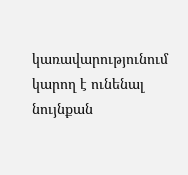կառավարությունում կարող է ունենալ նույնքան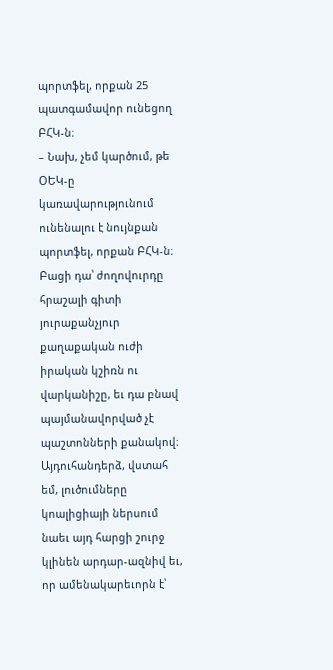պորտֆել, որքան 25 պատգամավոր ունեցող ԲՀԿ-ն։
– Նախ, չեմ կարծում, թե ՕԵԿ-ը կառավարությունում ունենալու է նույնքան պորտֆել, որքան ԲՀԿ-ն։ Բացի դա՝ ժողովուրդը հրաշալի գիտի յուրաքանչյուր քաղաքական ուժի իրական կշիռն ու վարկանիշը, եւ դա բնավ պայմանավորված չէ պաշտոնների քանակով։ Այդուհանդերձ, վստահ եմ, լուծումները կոալիցիայի ներսում նաեւ այդ հարցի շուրջ կլինեն արդար-ազնիվ եւ, որ ամենակարեւորն է՝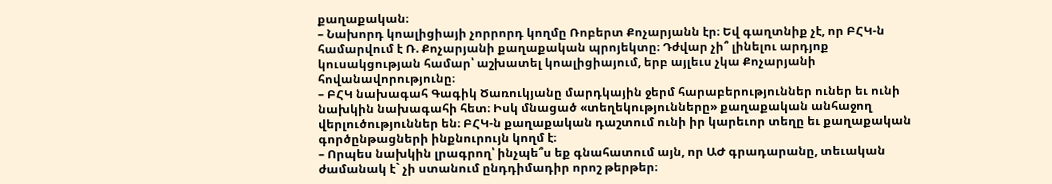քաղաքական։
– Նախորդ կոալիցիայի չորրորդ կողմը Ռոբերտ Քոչարյանն էր։ Եվ գաղտնիք չէ, որ ԲՀԿ-ն համարվում է Ռ. Քոչարյանի քաղաքական պրոյեկտը։ Դժվար չի՞ լինելու արդյոք կուսակցության համար՝ աշխատել կոալիցիայում, երբ այլեւս չկա Քոչարյանի հովանավորությունը։
– ԲՀԿ նախագահ Գագիկ Ծառուկյանը մարդկային ջերմ հարաբերություններ ուներ եւ ունի նախկին նախագահի հետ։ Իսկ մնացած «տեղեկությունները» քաղաքական անհաջող վերլուծություններ են։ ԲՀԿ-ն քաղաքական դաշտում ունի իր կարեւոր տեղը եւ քաղաքական գործընթացների ինքնուրույն կողմ է։
– Որպես նախկին լրագրող՝ ինչպե՞ս եք գնահատում այն, որ ԱԺ գրադարանը, տեւական ժամանակ է` չի ստանում ընդդիմադիր որոշ թերթեր։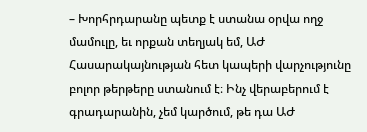– Խորհրդարանը պետք է ստանա օրվա ողջ մամուլը, եւ որքան տեղյակ եմ, ԱԺ Հասարակայնության հետ կապերի վարչությունը բոլոր թերթերը ստանում է։ Ինչ վերաբերում է գրադարանին, չեմ կարծում, թե դա ԱԺ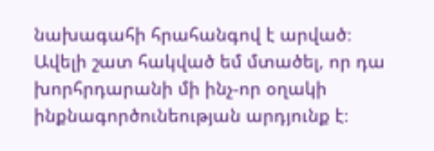նախագահի հրահանգով է արված։ Ավելի շատ հակված եմ մտածել, որ դա խորհրդարանի մի ինչ-որ օղակի ինքնագործունեության արդյունք է։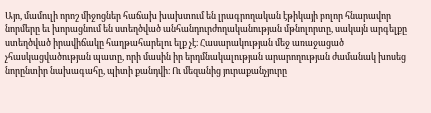Այո, մամուլի որոշ միջոցներ հաճախ խախտում են լրագրողական էթիկայի բոլոր հնարավոր նորմերը եւ խորացնում են ստեղծված անհանդուրժողականության մթնոլորտը, սակայն արգելքը ստեղծված իրավիճակը հաղթահարելու ելք չէ։ Հասարակության մեջ առաջացած չհասկացվածության պատը, որի մասին իր երդմնակալության արարողության ժամանակ խոսեց նորընտիր նախագահը, պիտի քանդվի։ Ու մեզանից յուրաքանչյուրը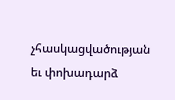չհասկացվածության եւ փոխադարձ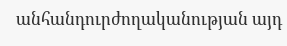անհանդուրժողականության այդ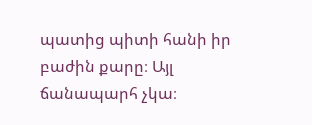պատից պիտի հանի իր բաժին քարը։ Այլ ճանապարհ չկա։